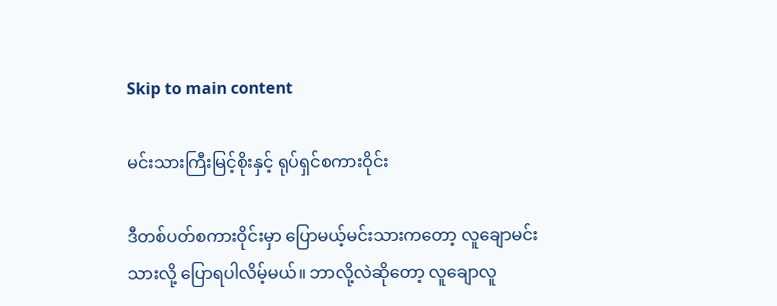Skip to main content

မင်းသားကြီးမြင့်စိုးနှင့် ရုပ်ရှင်စကားဝိုင်း

ဒီတစ်ပတ်စကားဝိုင်းမှာ ပြောမယ့်မင်းသားကတော့ လူချောမင်းသားလို့ ပြောရပါလိမ့်မယ်။ ဘာလို့လဲဆိုတော့ လူချောလူ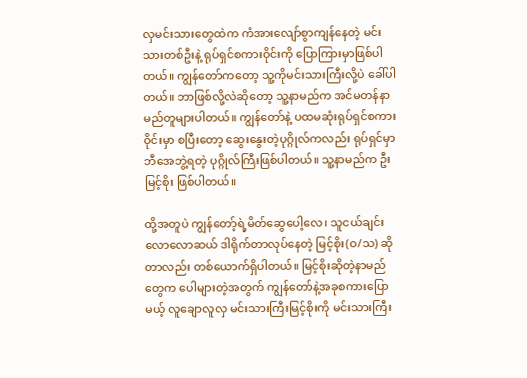လှမင်းသားတွေထဲက ကံအားလျော်စွာကျန်နေတဲ့ မင်းသားတစ်ဦးနဲ့ ရုပ်ရှင်စကားဝိုင်းကို ပြောကြားမှာဖြစ်ပါတယ်။ ကျွန်တော်ကတော့ သူ့ကိုမင်းသားကြီးလို့ပဲ ခေါ်ပါတယ်။ ဘာဖြစ်လို့လဲဆိုတော့ သူ့နာမည်က အင်မတန်နာမည်တူများပါတယ်။ ကျွန်တော်နဲ့ ပထမဆုံးရုပ်ရှင်စကားဝိုင်းမှာ စပြီးတော့ ဆွေးနွေးတဲ့ပုဂ္ဂိုလ်ကလည်း ရုပ်ရှင်မှာဘီအေဘွဲ့ရတဲ့ ပုဂ္ဂိုလ်ကြီးဖြစ်ပါတယ်။ သူ့နာမည်က ဦးမြင့်စိုး ဖြစ်ပါတယ်။

ထို့အတူပဲ ကျွန်တော့်ရဲ့မိတ်ဆွေပေါ့လေ၊ သူငယ်ချင်း လောလောဆယ် ဒါရိုက်တာလုပ်နေတဲ့ မြင့်စိုး(ဝ/သ) ဆိုတာလည်း တစ်ယောက်ရှိပါတယ်။ မြင့်စိုးဆိုတဲ့နာမည်တွေက ပေါများတဲ့အတွက် ကျွန်တော်နဲ့အခုစကားပြောမယ့် လူချောလူလှ မင်းသားကြီးမြင့်စိုးကို မင်းသားကြီး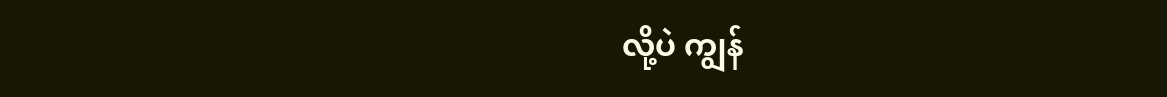လို့ပဲ ကျွန်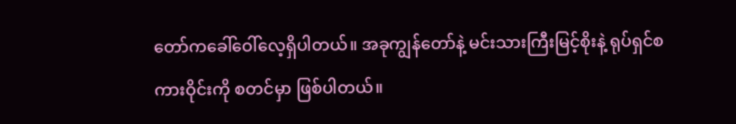တော်ကခေါ်ဝေါ်လေ့ရှိပါတယ်။ အခုကျွန်တော်နဲ့ မင်းသားကြီးမြင့်စိုးနဲ့ ရုပ်ရှင်စကားဝိုင်းကို စတင်မှာ ဖြစ်ပါတယ်။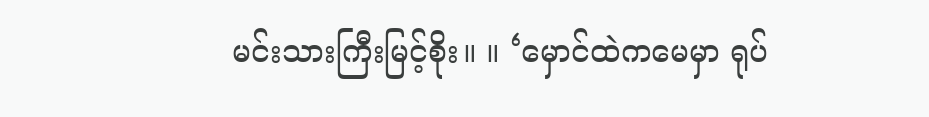မင်းသားကြီးမြင့်စိုး။ ။ ‘မှောင်ထဲကမေမှာ ရုပ်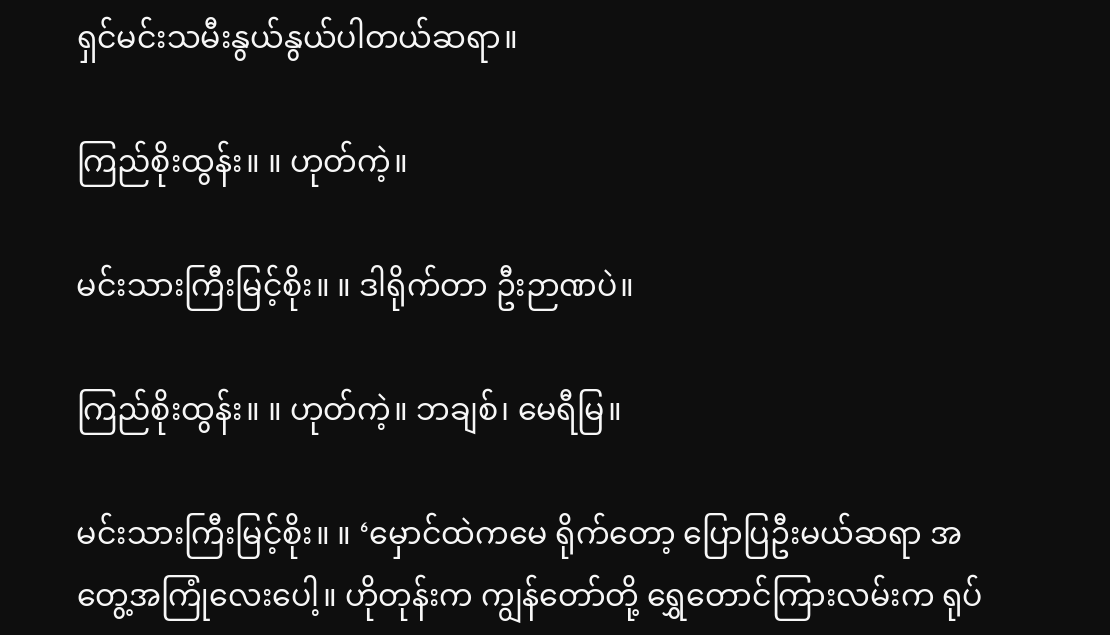ရှင်မင်းသမီးနွယ်နွယ်ပါတယ်ဆရာ။

ကြည်စိုးထွန်း။ ။ ဟုတ်ကဲ့။

မင်းသားကြီးမြင့်စိုး။ ။ ဒါရိုက်တာ ဦးဉာဏပဲ။

ကြည်စိုးထွန်း။ ။ ဟုတ်ကဲ့။ ဘချစ်၊ မေရီမြ။

မင်းသားကြီးမြင့်စိုး။ ။ ‘မှောင်ထဲကမေ ရိုက်တော့ ပြောပြဦးမယ်ဆရာ အတွေ့အကြုံလေးပေါ့။ ဟိုတုန်းက ကျွန်တော်တို့ ရွှေတောင်ကြားလမ်းက ရုပ်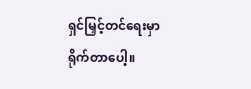ရှင်မြှင့်တင်ရေးမှာ ရိုက်တာပေါ့။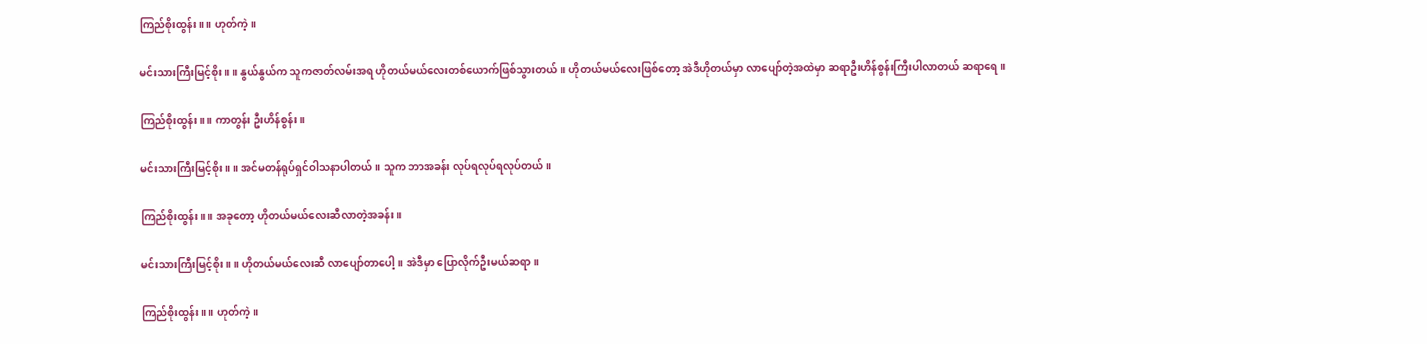ကြည်စိုးထွန်း။ ။ ဟုတ်ကဲ့။

မင်းသားကြီးမြင့်စိုး။ ။ နွယ်နွယ်က သူကဇာတ်လမ်းအရ ဟိုတယ်မယ်လေးတစ်ယောက်ဖြစ်သွားတယ်။ ဟိုတယ်မယ်လေးဖြစ်တော့ အဲဒီဟိုတယ်မှာ လာပျော်တဲ့အထဲမှာ ဆရာဦးဟိန်စွန်းကြီးပါလာတယ် ဆရာရေ။

ကြည်စိုးထွန်း။ ။ ကာတွန်း ဦးဟိန်စွန်း။

မင်းသားကြီးမြင့်စိုး။ ။ အင်မတန်ရုပ်ရှင်ဝါသနာပါတယ်။ သူက ဘာအခန်း လုပ်ရလုပ်ရလုပ်တယ်။

ကြည်စိုးထွန်း။ ။ အခုတော့ ဟိုတယ်မယ်လေးဆီလာတဲ့အခန်း။

မင်းသားကြီးမြင့်စိုး။ ။ ဟိုတယ်မယ်လေးဆီ လာပျော်တာပေါ့။ အဲဒီမှာ ပြောလိုက်ဦးမယ်ဆရာ။

ကြည်စိုးထွန်း။ ။ ဟုတ်ကဲ့။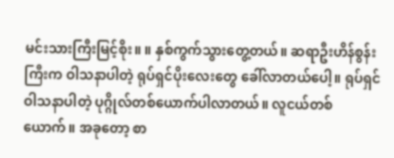မင်းသားကြီးမြင့်စိုး။ ။ နှစ်ကွက်သွားတွေ့တယ်။ ဆရာဦးဟိန်စွန်းကြီးက ဝါသနာပါတဲ့ ရုပ်ရှင်ပိုးလေးတွေ ခေါ်လာတယ်ပေါ့။ ရုပ်ရှင်ဝါသနာပါတဲ့ ပုဂ္ဂိုလ်တစ်ယောက်ပါလာတယ်။ လူငယ်တစ်ယောက်။ အခုတော့ စာ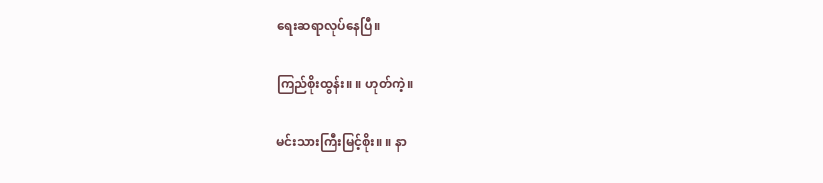ရေးဆရာလုပ်နေပြီ။

ကြည်စိုးထွန်း။ ။ ဟုတ်ကဲ့။

မင်းသားကြီးမြင့်စိုး။ ။ နာ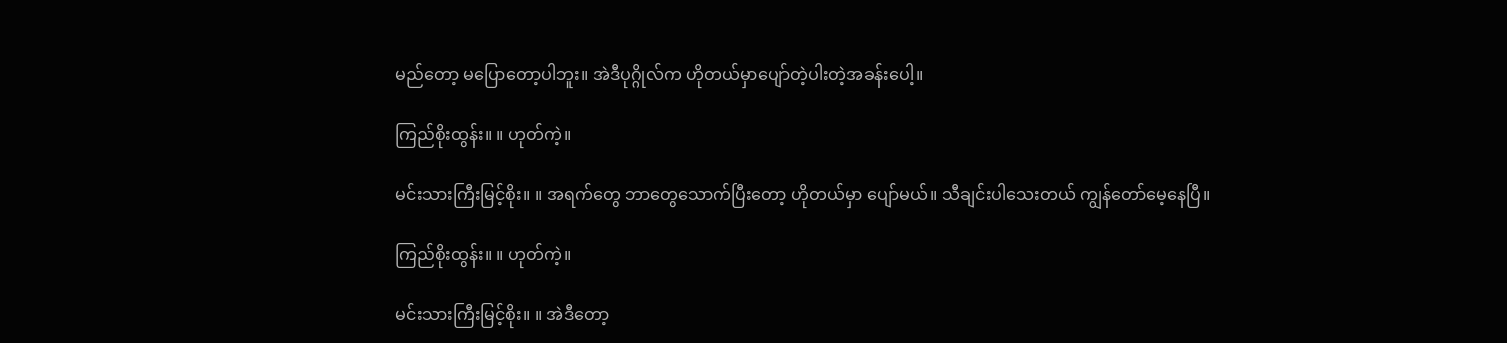မည်တော့ မပြောတော့ပါဘူး။ အဲဒီပုဂ္ဂိုလ်က ဟိုတယ်မှာပျော်တဲ့ပါးတဲ့အခန်းပေါ့။

ကြည်စိုးထွန်း။ ။ ဟုတ်ကဲ့။

မင်းသားကြီးမြင့်စိုး။ ။ အရက်တွေ ဘာတွေသောက်ပြီးတော့ ဟိုတယ်မှာ ပျော်မယ်။ သီချင်းပါသေးတယ် ကျွန်တော်မေ့နေပြီ။

ကြည်စိုးထွန်း။ ။ ဟုတ်ကဲ့။

မင်းသားကြီးမြင့်စိုး။ ။ အဲဒီတော့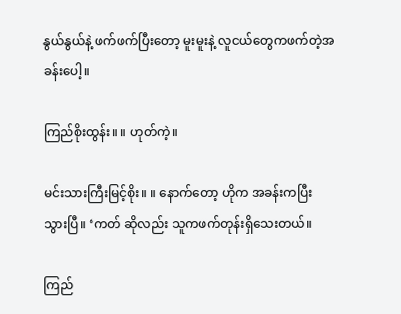နွယ်နွယ်နဲ့ ဖက်ဖက်ပြီးတော့ မူးမူးနဲ့ လူငယ်တွေကဖက်တဲ့အခန်းပေါ့။

ကြည်စိုးထွန်း။ ။ ဟုတ်ကဲ့။

မင်းသားကြီးမြင့်စိုး။ ။ နောက်တော့ ဟိုက အခန်းကပြီးသွားပြီ။ ‘ကတ် ဆိုလည်း သူကဖက်တုန်းရှိသေးတယ်။

ကြည်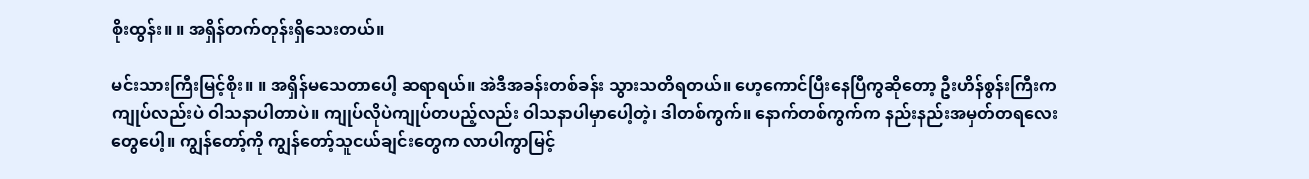စိုးထွန်း။ ။ အရှိန်တက်တုန်းရှိသေးတယ်။

မင်းသားကြီးမြင့်စိုး။ ။ အရှိန်မသေတာပေါ့ ဆရာရယ်။ အဲဒီအခန်းတစ်ခန်း သွားသတိရတယ်။ ဟေ့ကောင်ပြီးနေပြီကွဆိုတော့ ဦးဟိန်စွန်းကြီးက ကျုပ်လည်းပဲ ဝါသနာပါတာပဲ။ ကျုပ်လိုပဲကျုပ်တပည့်လည်း ဝါသနာပါမှာပေါ့တဲ့၊ ဒါတစ်ကွက်။ နောက်တစ်ကွက်က နည်းနည်းအမှတ်တရလေးတွေပေါ့။ ကျွန်တော့်ကို ကျွန်တော့်သူငယ်ချင်းတွေက လာပါကွာမြင့်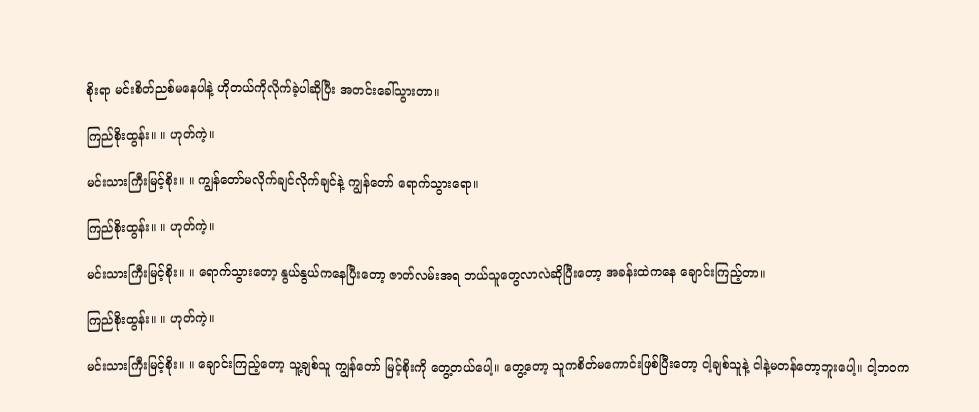စိုးရာ မင်းစိတ်ညစ်မနေပါနဲ့ ဟိုတယ်ကိုလိုက်ခဲ့ပါဆိုပြီး အတင်းခေါ်သွားတာ။

ကြည်စိုးထွန်း။ ။ ဟုတ်ကဲ့။

မင်းသားကြီးမြင့်စိုး။ ။ ကျွန်တော်မလိုက်ချင်လိုက်ချင်နဲ့ ကျွန်တော် ရောက်သွားရော။

ကြည်စိုးထွန်း။ ။ ဟုတ်ကဲ့။

မင်းသားကြီးမြင့်စိုး။ ။ ရောက်သွားတော့ နွယ်နွယ်ကနေပြီးတော့ ဇာတ်လမ်းအရ ဘယ်သူတွေလာလဲဆိုပြီးတော့ အခန်းထဲကနေ ချောင်းကြည့်တာ။

ကြည်စိုးထွန်း။ ။ ဟုတ်ကဲ့။

မင်းသားကြီးမြင့်စိုး။ ။ ချောင်းကြည့်တော့ သူ့ချစ်သူ ကျွန်တော် မြင့်စိုးကို တွေ့တယ်ပေါ့။ တွေ့တော့ သူကစိတ်မကောင်းဖြစ်ပြီးတော့ ငါ့ချစ်သူနဲ့ ငါနဲ့မတန်တော့ဘူးပေါ့။ ငါ့ဘဝက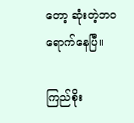တော့ ဆုံးတဲ့ဘဝ ရောက်နေပြီ။

ကြည်စိုး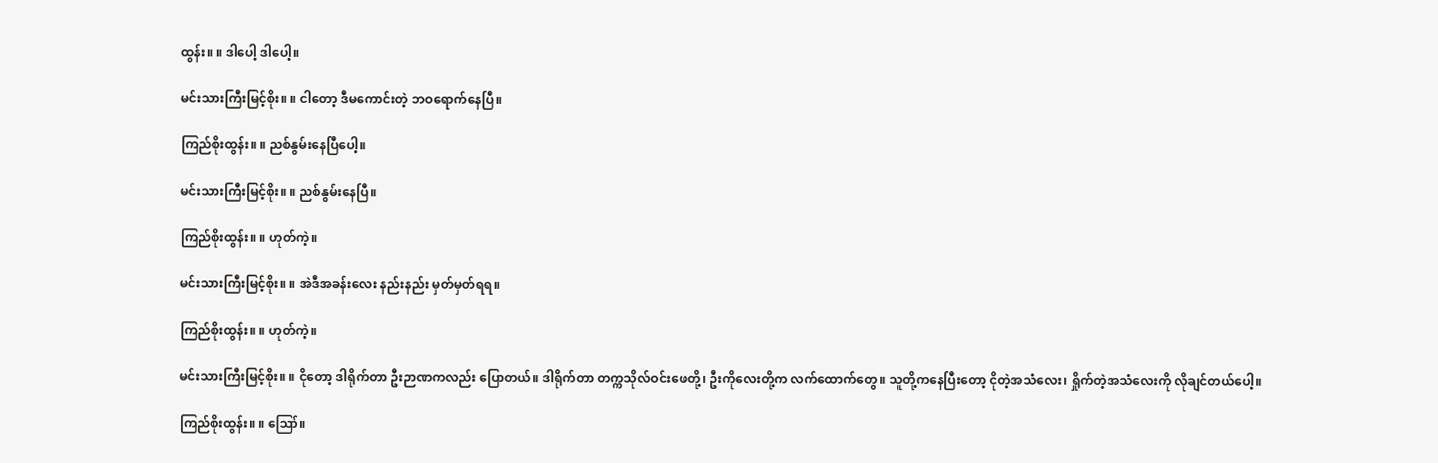ထွန်း။ ။ ဒါပေါ့ ဒါပေါ့။

မင်းသားကြီးမြင့်စိုး။ ။ ငါတော့ ဒီမကောင်းတဲ့ ဘဝရောက်နေပြီ။

ကြည်စိုးထွန်း။ ။ ညစ်နွမ်းနေပြီပေါ့။

မင်းသားကြီးမြင့်စိုး။ ။ ညစ်နွမ်းနေပြီ။

ကြည်စိုးထွန်း။ ။ ဟုတ်ကဲ့။

မင်းသားကြီးမြင့်စိုး။ ။ အဲဒီအခန်းလေး နည်းနည်း မှတ်မှတ်ရရ။

ကြည်စိုးထွန်း။ ။ ဟုတ်ကဲ့။

မင်းသားကြီးမြင့်စိုး။ ။ ငိုတော့ ဒါရိုက်တာ ဦးဉာဏကလည်း ပြောတယ်။ ဒါရိုက်တာ တက္ကသိုလ်ဝင်းဖေတို့၊ ဦးကိုလေးတို့က လက်ထောက်တွေ။ သူတို့ကနေပြီးတော့ ငိုတဲ့အသံလေး၊ ရှိုက်တဲ့အသံလေးကို လိုချင်တယ်ပေါ့။

ကြည်စိုးထွန်း။ ။ ဪ။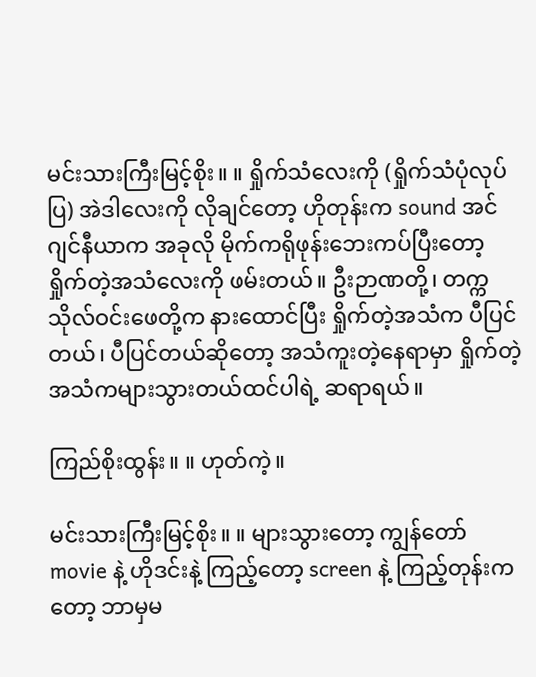မင်းသားကြီးမြင့်စိုး။ ။ ရှိုက်သံလေးကို (ရှိုက်သံပုံလုပ်ပြ) အဲဒါလေးကို လိုချင်တော့ ဟိုတုန်းက sound အင်ဂျင်နီယာက အခုလို မိုက်ကရိုဖုန်းဘေးကပ်ပြီးတော့ ရှိုက်တဲ့အသံလေးကို ဖမ်းတယ်။ ဦးဉာဏတို့၊ တက္ကသိုလ်ဝင်းဖေတို့က နားထောင်ပြီး ရှိုက်တဲ့အသံက ပီပြင်တယ်၊ ပီပြင်တယ်ဆိုတော့ အသံကူးတဲ့နေရာမှာ ရှိုက်တဲ့အသံကများသွားတယ်ထင်ပါရဲ့ ဆရာရယ်။

ကြည်စိုးထွန်း။ ။ ဟုတ်ကဲ့။

မင်းသားကြီးမြင့်စိုး။ ။ များသွားတော့ ကျွန်တော် movie နဲ့ ဟိုဒင်းနဲ့ ကြည့်တော့ screen နဲ့ ကြည့်တုန်းကတော့ ဘာမှမ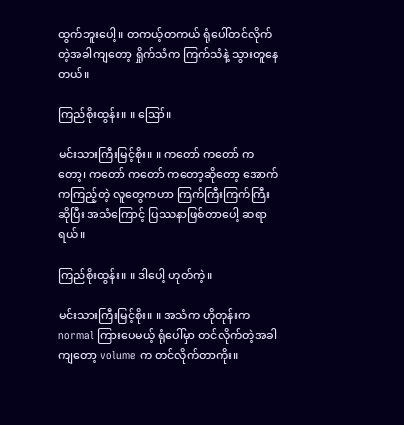ထွက်ဘူးပေါ့။ တကယ့်တကယ် ရုံပေါ်တင်လိုက်တဲ့အခါကျတော့ ရှိုက်သံက ကြက်သံနဲ့ သွားတူနေတယ်။

ကြည်စိုးထွန်း။ ။ ဪ။

မင်းသားကြီးမြင့်စိုး။ ။ ကတော် ကတော် ကတော့၊ ကတော် ကတော် ကတော့ဆိုတော့ အောက်ကကြည့်တဲ့ လူတွေကဟာ ကြက်ကြီးကြက်ကြီးဆိုပြီး အသံကြောင့် ပြဿနာဖြစ်တာပေါ့ ဆရာရယ်။

ကြည်စိုးထွန်း။ ။ ဒါပေါ့ ဟုတ်ကဲ့။

မင်းသားကြီးမြင့်စိုး။ ။ အသံက ဟိုတုန်းက normal ကြားပေမယ့် ရုံပေါ်မှာ တင်လိုက်တဲ့အခါကျတော့ volume က တင်လိုက်တာကိုး။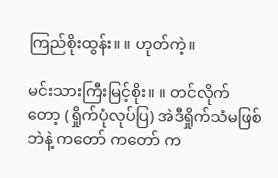ကြည်စိုးထွန်း။ ။ ဟုတ်ကဲ့။

မင်းသားကြီးမြင့်စိုး။ ။ တင်လိုက်တော့ (ရှိုက်ပုံလုပ်ပြ) အဲဒီရှိုက်သံမဖြစ်ဘဲနဲ့ ကတော် ကတော် က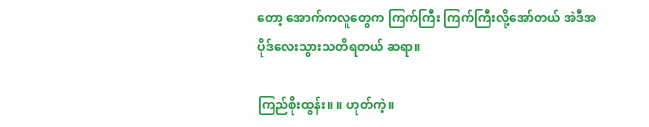တော့ အောက်ကလူတွေက ကြက်ကြီး ကြက်ကြီးလို့အော်တယ် အဲဒီအပိုဒ်လေးသွားသတိရတယ် ဆရာ။

ကြည်စိုးထွန်း။ ။ ဟုတ်ကဲ့။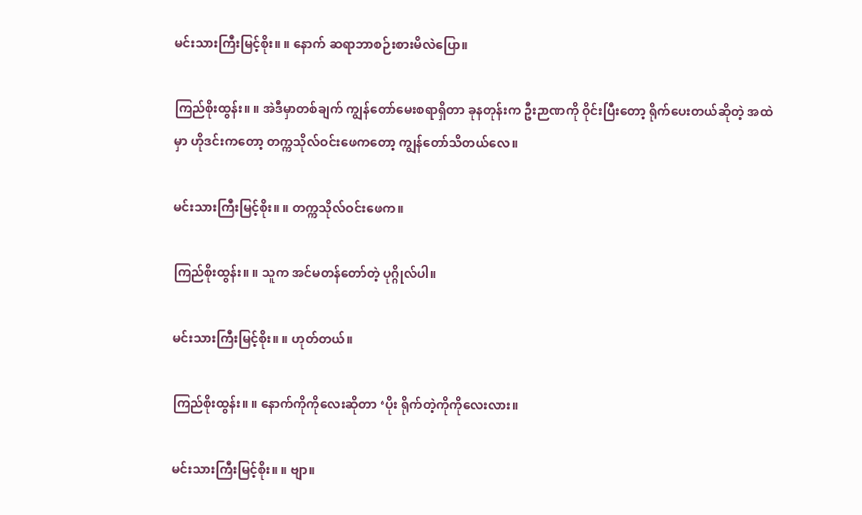မင်းသားကြီးမြင့်စိုး။ ။ နောက် ဆရာဘာစဉ်းစားမိလဲပြော။

ကြည်စိုးထွန်း။ ။ အဲဒီမှာတစ်ချက် ကျွန်တော်မေးစရာရှိတာ ခုနတုန်းက ဦးဉာဏကို ဝိုင်းပြီးတော့ ရိုက်ပေးတယ်ဆိုတဲ့ အထဲမှာ ဟိုဒင်းကတော့ တက္ကသိုလ်ဝင်းဖေကတော့ ကျွန်တော်သိတယ်လေ။

မင်းသားကြီးမြင့်စိုး။ ။ တက္ကသိုလ်ဝင်းဖေက။

ကြည်စိုးထွန်း။ ။ သူက အင်မတန်တော်တဲ့ ပုဂ္ဂိုလ်ပါ။

မင်းသားကြီးမြင့်စိုး။ ။ ဟုတ်တယ်။

ကြည်စိုးထွန်း။ ။ နောက်ကိုကိုလေးဆိုတာ ‘ပိုး ရိုက်တဲ့ကိုကိုလေးလား။

မင်းသားကြီးမြင့်စိုး။ ။ ဗျာ။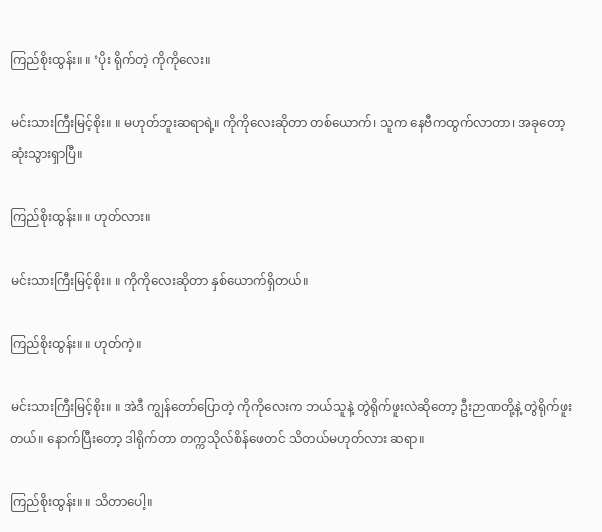ကြည်စိုးထွန်း။ ။ ‘ပိုး ရိုက်တဲ့ ကိုကိုလေး။

မင်းသားကြီးမြင့်စိုး။ ။ မဟုတ်ဘူးဆရာရဲ့။ ကိုကိုလေးဆိုတာ တစ်ယောက်၊ သူက နေဗီကထွက်လာတာ၊ အခုတော့ ဆုံးသွားရှာပြီ။

ကြည်စိုးထွန်း။ ။ ဟုတ်လား။

မင်းသားကြီးမြင့်စိုး။ ။ ကိုကိုလေးဆိုတာ နှစ်ယောက်ရှိတယ်။

ကြည်စိုးထွန်း။ ။ ဟုတ်ကဲ့။

မင်းသားကြီးမြင့်စိုး။ ။ အဲဒီ ကျွန်တော်ပြောတဲ့ ကိုကိုလေးက ဘယ်သူနဲ့ တွဲရိုက်ဖူးလဲဆိုတော့ ဦးဉာဏတို့နဲ့ တွဲရိုက်ဖူးတယ်။ နောက်ပြီးတော့ ဒါရိုက်တာ တက္ကသိုလ်စိန်ဖေတင် သိတယ်မဟုတ်လား ဆရာ။

ကြည်စိုးထွန်း။ ။ သိတာပေါ့။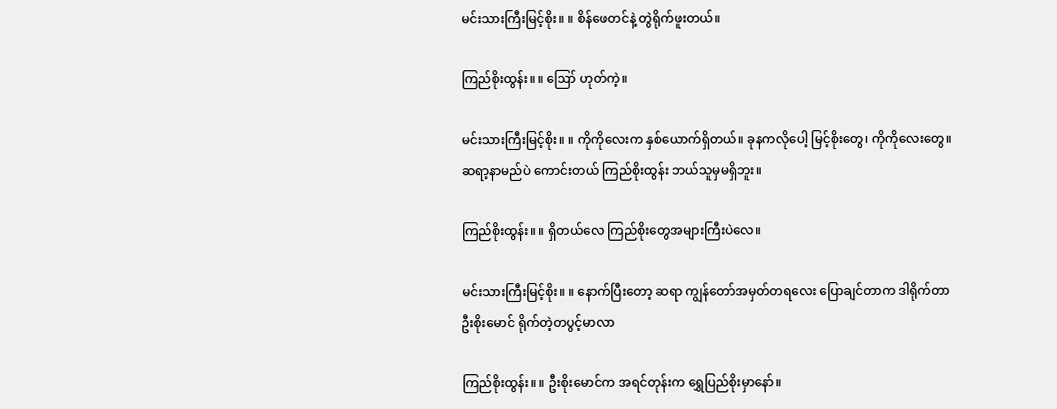မင်းသားကြီးမြင့်စိုး။ ။ စိန်ဖေတင်နဲ့ တွဲရိုက်ဖူးတယ်။

ကြည်စိုးထွန်း။ ။ ဪ ဟုတ်ကဲ့။

မင်းသားကြီးမြင့်စိုး။ ။ ကိုကိုလေးက နှစ်ယောက်ရှိတယ်။ ခုနကလိုပေါ့ မြင့်စိုးတွေ၊ ကိုကိုလေးတွေ။ ဆရာ့နာမည်ပဲ ကောင်းတယ် ကြည်စိုးထွန်း ဘယ်သူမှမရှိဘူး။

ကြည်စိုးထွန်း။ ။ ရှိတယ်လေ ကြည်စိုးတွေအများကြီးပဲလေ။

မင်းသားကြီးမြင့်စိုး။ ။ နောက်ပြီးတော့ ဆရာ ကျွန်တော်အမှတ်တရလေး ပြောချင်တာက ဒါရိုက်တာ ဦးစိုးမောင် ရိုက်တဲ့တပွင့်မာလာ

ကြည်စိုးထွန်း။ ။ ဦးစိုးမောင်က အရင်တုန်းက ရွှေပြည်စိုးမှာနော်။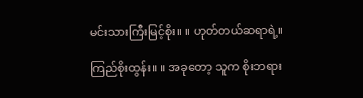မင်းသားကြီးမြင့်စိုး။ ။ ဟုတ်တယ်ဆရာရဲ့။

ကြည်စိုးထွန်း။ ။ အခုတော့ သူက စိုးဘရား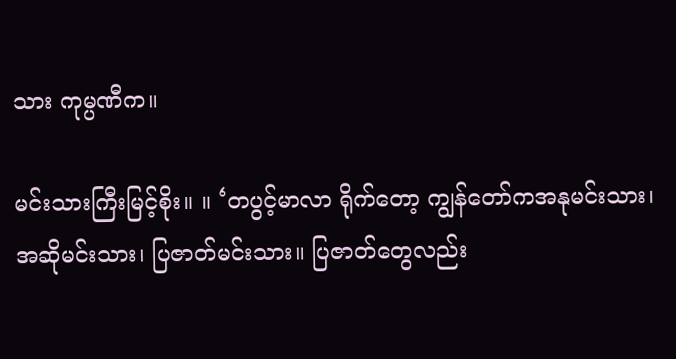သား ကုမ္ပဏီက။

မင်းသားကြီးမြင့်စိုး။ ။ ‘တပွင့်မာလာ ရိုက်တော့ ကျွန်တော်ကအနုမင်းသား၊ အဆိုမင်းသား၊ ပြဇာတ်မင်းသား။ ပြဇာတ်တွေလည်း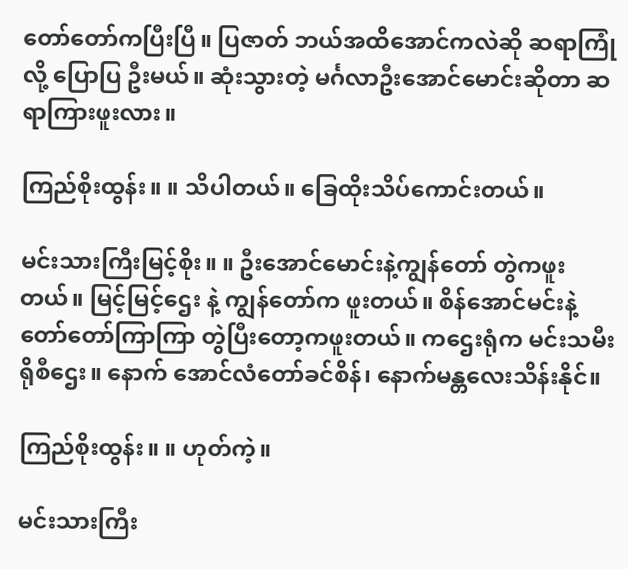တော်တော်ကပြီးပြီ။ ပြဇာတ် ဘယ်အထိအောင်ကလဲဆို ဆရာကြုံလို့ ပြောပြ ဦးမယ်။ ဆုံးသွားတဲ့ မင်္ဂလာဦးအောင်မောင်းဆိုတာ ဆရာကြားဖူးလား။

ကြည်စိုးထွန်း။ ။ သိပါတယ်။ ခြေထိုးသိပ်ကောင်းတယ်။

မင်းသားကြီးမြင့်စိုး။ ။ ဦးအောင်မောင်းနဲ့ကျွန်တော် တွဲကဖူးတယ်။ မြင့်မြင့်ဌေး နဲ့ ကျွန်တော်က ဖူးတယ်။ စိန်အောင်မင်းနဲ့တော်တော်ကြာကြာ တွဲပြီးတော့ကဖူးတယ်။ ကဌေးရုံက မင်းသမီး ရိုစီဌေး။ နောက် အောင်လံတော်ခင်စိန်၊ နောက်မန္တလေးသိန်းနိုင်။

ကြည်စိုးထွန်း။ ။ ဟုတ်ကဲ့။

မင်းသားကြီး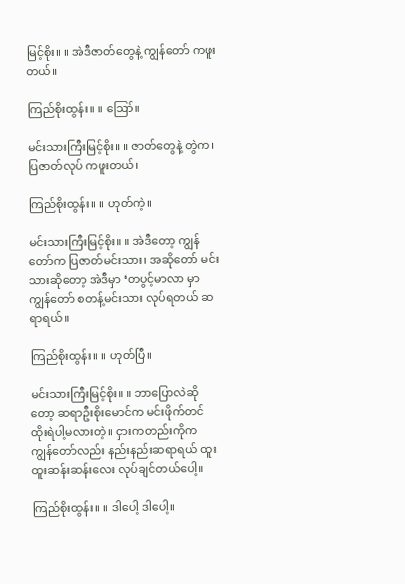မြင့်စိုး။ ။ အဲဒီဇာတ်တွေနဲ့ ကျွန်တော် ကဖူးတယ်။

ကြည်စိုးထွန်း။ ။ ဪ။

မင်းသားကြီးမြင့်စိုး။ ။ ဇာတ်တွေနဲ့ တွဲက၊ ပြဇာတ်လုပ် ကဖူးတယ်၊

ကြည်စိုးထွန်း။ ။ ဟုတ်ကဲ့။

မင်းသားကြီးမြင့်စိုး။ ။ အဲဒီတော့ ကျွန်တော်က ပြဇာတ်မင်းသား၊ အဆိုတော် မင်းသားဆိုတော့ အဲဒီမှာ ‘တပွင့်မာလာ မှာ ကျွန်တော် စတန့်မင်းသား လုပ်ရတယ် ဆရာရယ်။

ကြည်စိုးထွန်း။ ။ ဟုတ်ပြီ။

မင်းသားကြီးမြင့်စိုး။ ။ ဘာပြောလဲဆိုတော့ ဆရာဦးစိုးမောင်က မင်းဖိုက်တင် ထိုးရဲပါ့မလားတဲ့။ ငှားကတည်းကိုက ကျွန်တော်လည်း နည်းနည်းဆရာရယ် ထူးထူးဆန်းဆန်းလေး လုပ်ချင်တယ်ပေါ့။

ကြည်စိုးထွန်း။ ။ ဒါပေါ့ ဒါပေါ့။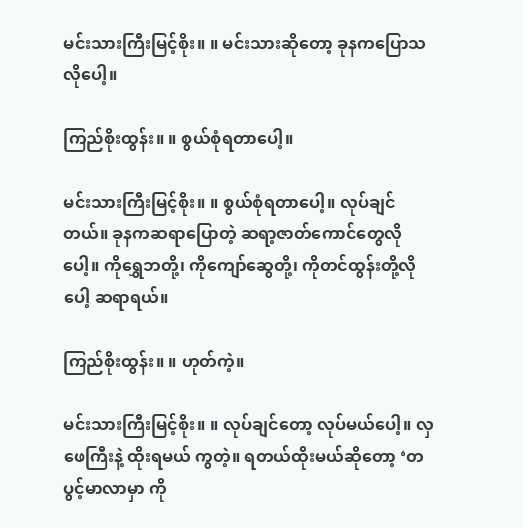မင်းသားကြီးမြင့်စိုး။ ။ မင်းသားဆိုတော့ ခုနကပြောသလိုပေါ့။

ကြည်စိုးထွန်း။ ။ စွယ်စုံရတာပေါ့။

မင်းသားကြီးမြင့်စိုး။ ။ စွယ်စုံရတာပေါ့။ လုပ်ချင်တယ်။ ခုနကဆရာပြောတဲ့ ဆရာ့ဇာတ်ကောင်တွေလိုပေါ့။ ကိုရွှေဘတို့၊ ကိုကျော်ဆွေတို့၊ ကိုတင်ထွန်းတို့လိုပေါ့ ဆရာရယ်။

ကြည်စိုးထွန်း။ ။ ဟုတ်ကဲ့။

မင်းသားကြီးမြင့်စိုး။ ။ လုပ်ချင်တော့ လုပ်မယ်ပေါ့။ လှဖေကြီးနဲ့ ထိုးရမယ် ကွတဲ့။ ရတယ်ထိုးမယ်ဆိုတော့ ‘တပွင့်မာလာမှာ ကို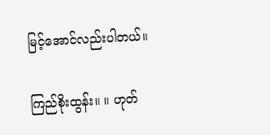မြင့်အောင်လည်းပါတယ်။

ကြည်စိုးထွန်း။ ။ ဟုတ်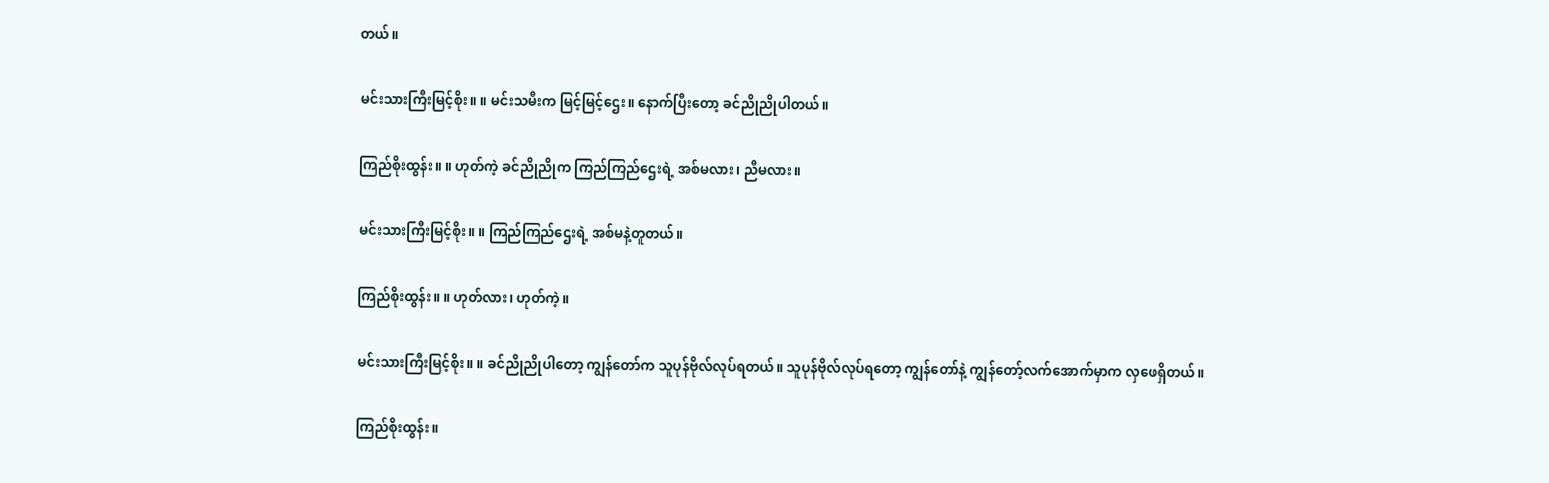တယ်။

မင်းသားကြီးမြင့်စိုး။ ။ မင်းသမီးက မြင့်မြင့်ဌေး။ နောက်ပြီးတော့ ခင်ညိုညိုပါတယ်။

ကြည်စိုးထွန်း။ ။ ဟုတ်ကဲ့ ခင်ညိုညိုက ကြည်ကြည်ဌေးရဲ့ အစ်မလား၊ ညီမလား။

မင်းသားကြီးမြင့်စိုး။ ။ ကြည်ကြည်ဌေးရဲ့ အစ်မနဲ့တူတယ်။

ကြည်စိုးထွန်း။ ။ ဟုတ်လား၊ ဟုတ်ကဲ့။

မင်းသားကြီးမြင့်စိုး။ ။ ခင်ညိုညိုပါတော့ ကျွန်တော်က သူပုန်ဗိုလ်လုပ်ရတယ်။ သူပုန်ဗိုလ်လုပ်ရတော့ ကျွန်တော်နဲ့ ကျွန်တော့်လက်အောက်မှာက လှဖေရှိတယ်။

ကြည်စိုးထွန်း။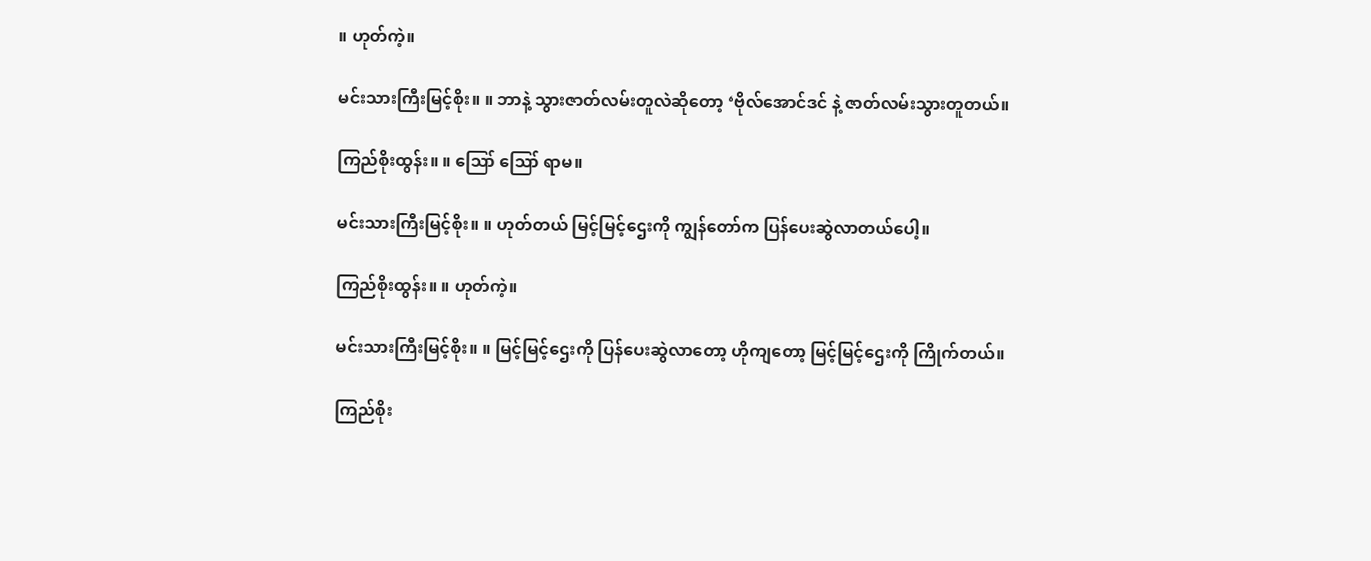။ ဟုတ်ကဲ့။

မင်းသားကြီးမြင့်စိုး။ ။ ဘာနဲ့ သွားဇာတ်လမ်းတူလဲဆိုတော့ ‘ဗိုလ်အောင်ဒင် နဲ့ ဇာတ်လမ်းသွားတူတယ်။

ကြည်စိုးထွန်း။ ။ ဪ ဪ ရာမ။

မင်းသားကြီးမြင့်စိုး။ ။ ဟုတ်တယ် မြင့်မြင့်ဌေးကို ကျွန်တော်က ပြန်ပေးဆွဲလာတယ်ပေါ့။

ကြည်စိုးထွန်း။ ။ ဟုတ်ကဲ့။

မင်းသားကြီးမြင့်စိုး။ ။ မြင့်မြင့်ဌေးကို ပြန်ပေးဆွဲလာတော့ ဟိုကျတော့ မြင့်မြင့်ဌေးကို ကြိုက်တယ်။

ကြည်စိုး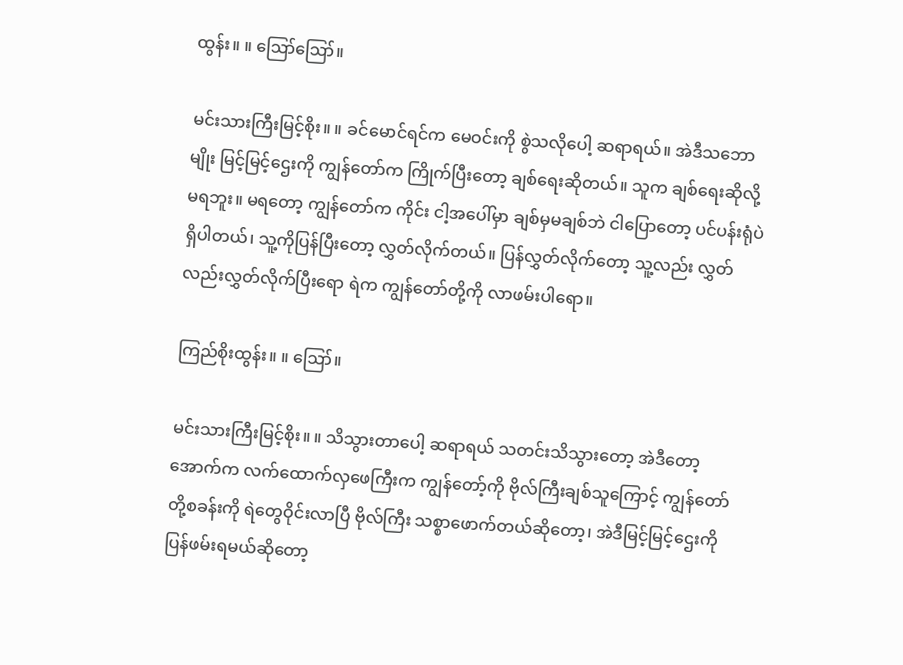ထွန်း။ ။ ဪဪ။

မင်းသားကြီးမြင့်စိုး။ ။ ခင်မောင်ရင်က မေဝင်းကို စွဲသလိုပေါ့ ဆရာရယ်။ အဲဒီသဘောမျိုး မြင့်မြင့်ဌေးကို ကျွန်တော်က ကြိုက်ပြီးတော့ ချစ်ရေးဆိုတယ်။ သူက ချစ်ရေးဆိုလို့ မရဘူး။ မရတော့ ကျွန်တော်က ကိုင်း ငါ့အပေါ်မှာ ချစ်မှမချစ်ဘဲ ငါပြောတော့ ပင်ပန်းရုံပဲ ရှိပါတယ်၊ သူ့ကိုပြန်ပြီးတော့ လွှတ်လိုက်တယ်။ ပြန်လွှတ်လိုက်တော့ သူ့လည်း လွှတ်လည်းလွှတ်လိုက်ပြီးရော ရဲက ကျွန်တော်တို့ကို လာဖမ်းပါရော။

ကြည်စိုးထွန်း။ ။ ဪ။

မင်းသားကြီးမြင့်စိုး။ ။ သိသွားတာပေါ့ ဆရာရယ် သတင်းသိသွားတော့ အဲဒီတော့ အောက်က လက်ထောက်လှဖေကြီးက ကျွန်တော့်ကို ဗိုလ်ကြီးချစ်သူကြောင့် ကျွန်တော်တို့စခန်းကို ရဲတွေဝိုင်းလာပြီ ဗိုလ်ကြီး သစ္စာဖောက်တယ်ဆိုတော့၊ အဲဒီမြင့်မြင့်ဌေးကို ပြန်ဖမ်းရမယ်ဆိုတော့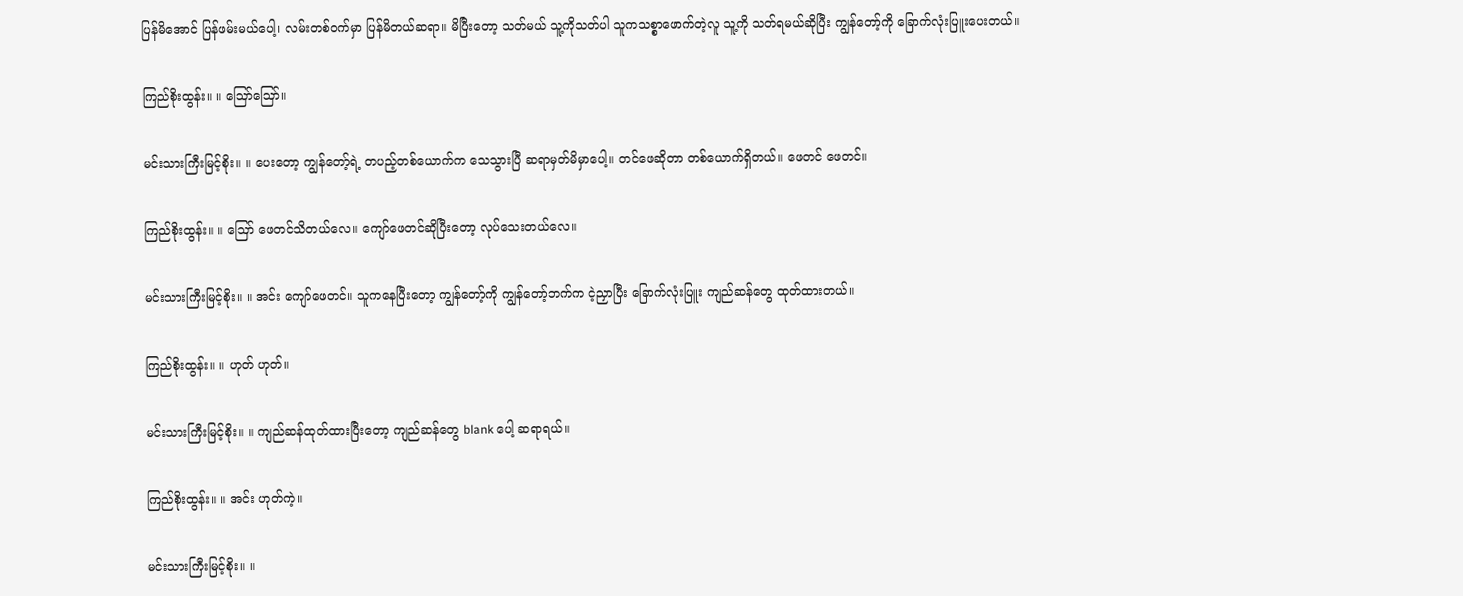ပြန်မိအောင် ပြန်ဖမ်းမယ်ပေါ့၊ လမ်းတစ်ဝက်မှာ ပြန်မိတယ်ဆရာ။ မိပြီးတော့ သတ်မယ် သူ့ကိုသတ်ပါ သူကသစ္စာဖောက်တဲ့လူ သူ့ကို သတ်ရမယ်ဆိုပြီး ကျွန်တော့်ကို ခြောက်လုံးပြူးပေးတယ်။

ကြည်စိုးထွန်း။ ။ ဪဪ။

မင်းသားကြီးမြင့်စိုး။ ။ ပေးတော့ ကျွန်တော့်ရဲ့ တပည့်တစ်ယောက်က သေသွားပြီ ဆရာမှတ်မိမှာပေါ့။ တင်ဖေဆိုတာ တစ်ယောက်ရှိတယ်။ ဖေတင် ဖေတင်။

ကြည်စိုးထွန်း။ ။ ဪ ဖေတင်သိတယ်လေ။ ကျော်ဖေတင်ဆိုပြီးတော့ လုပ်သေးတယ်လေ။

မင်းသားကြီးမြင့်စိုး။ ။ အင်း ကျော်ဖေတင်။ သူကနေပြီးတော့ ကျွန်တော့်ကို ကျွန်တော့်ဘက်က ငဲ့ညှာပြီး ခြောက်လုံးပြူး ကျည်ဆန်တွေ ထုတ်ထားတယ်။

ကြည်စိုးထွန်း။ ။ ဟုတ် ဟုတ်။

မင်းသားကြီးမြင့်စိုး။ ။ ကျည်ဆန်ထုတ်ထားပြီးတော့ ကျည်ဆန်တွေ blank ပေါ့ ဆရာရယ်။

ကြည်စိုးထွန်း။ ။ အင်း ဟုတ်ကဲ့။

မင်းသားကြီးမြင့်စိုး။ ။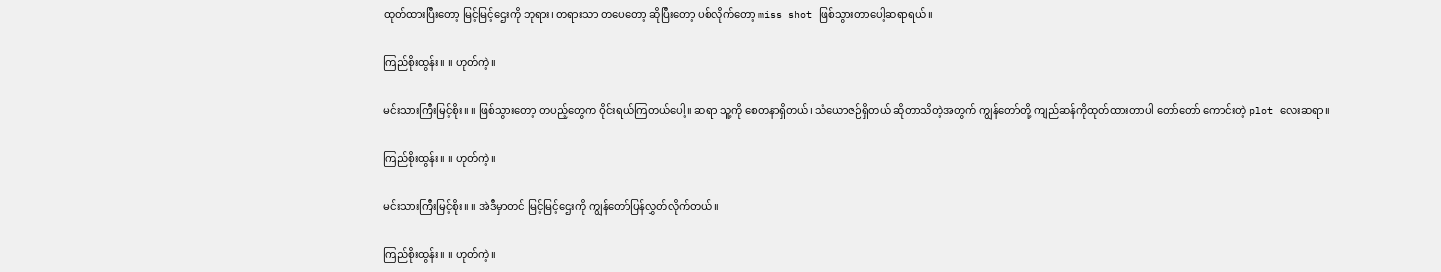ထုတ်ထားပြီးတော့ မြင့်မြင့်ဌေးကို ဘုရား၊ တရားသာ တပေတော့ ဆိုပြီးတော့ ပစ်လိုက်တော့ miss shot ဖြစ်သွားတာပေါ့ဆရာရယ်။

ကြည်စိုးထွန်း။ ။ ဟုတ်ကဲ့။

မင်းသားကြီးမြင့်စိုး။ ။ ဖြစ်သွားတော့ တပည့်တွေက ဝိုင်းရယ်ကြတယ်ပေါ့။ ဆရာ သူ့ကို စေတနာရှိတယ်၊ သံယောဇဉ်ရှိတယ် ဆိုတာသိတဲ့အတွက် ကျွန်တော်တို့ ကျည်ဆန်ကိုထုတ်ထားတာပါ တော်တော် ကောင်းတဲ့ plot လေးဆရာ။

ကြည်စိုးထွန်း။ ။ ဟုတ်ကဲ့။

မင်းသားကြီးမြင့်စိုး။ ။ အဲဒီမှာတင် မြင့်မြင့်ဌေးကို ကျွန်တော်ပြန်လွှတ်လိုက်တယ်။

ကြည်စိုးထွန်း။ ။ ဟုတ်ကဲ့။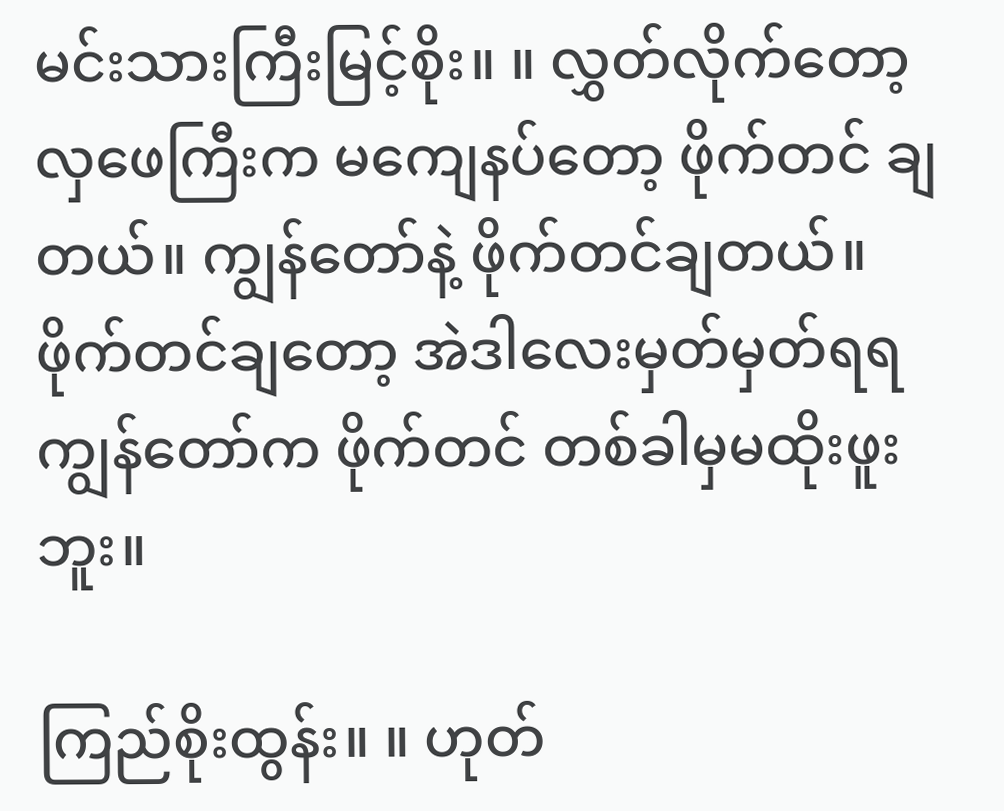မင်းသားကြီးမြင့်စိုး။ ။ လွှတ်လိုက်တော့ လှဖေကြီးက မကျေနပ်တော့ ဖိုက်တင် ချတယ်။ ကျွန်တော်နဲ့ ဖိုက်တင်ချတယ်။ ဖိုက်တင်ချတော့ အဲဒါလေးမှတ်မှတ်ရရ ကျွန်တော်က ဖိုက်တင် တစ်ခါမှမထိုးဖူးဘူး။

ကြည်စိုးထွန်း။ ။ ဟုတ်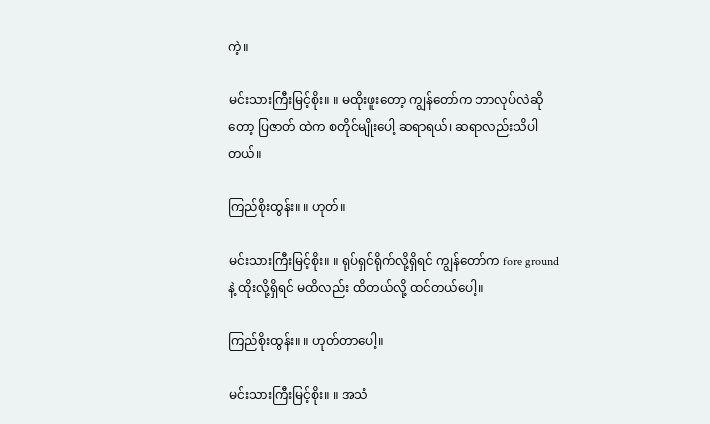ကဲ့။

မင်းသားကြီးမြင့်စိုး။ ။ မထိုးဖူးတော့ ကျွန်တော်က ဘာလုပ်လဲဆိုတော့ ပြဇာတ် ထဲက စတိုင်မျိုးပေါ့ ဆရာရယ်၊ ဆရာလည်းသိပါတယ်။

ကြည်စိုးထွန်း။ ။ ဟုတ်။

မင်းသားကြီးမြင့်စိုး။ ။ ရုပ်ရှင်ရိုက်လို့ရှိရင် ကျွန်တော်က fore ground နဲ့ ထိုးလို့ရှိရင် မထိလည်း ထိတယ်လို့ ထင်တယ်ပေါ့။

ကြည်စိုးထွန်း။ ။ ဟုတ်တာပေါ့။

မင်းသားကြီးမြင့်စိုး။ ။ အသံ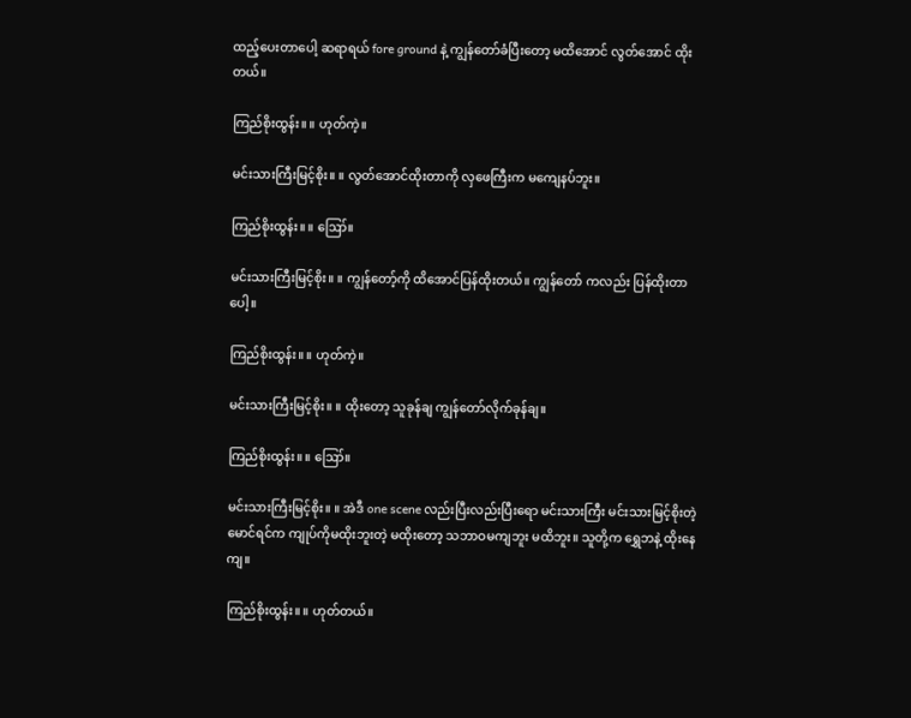ထည့်ပေးတာပေါ့ ဆရာရယ် fore ground နဲ့ ကျွန်တော်ခံပြီးတော့ မထိအောင် လွတ်အောင် ထိုးတယ်။

ကြည်စိုးထွန်း။ ။ ဟုတ်ကဲ့။

မင်းသားကြီးမြင့်စိုး။ ။ လွတ်အောင်ထိုးတာကို လှဖေကြီးက မကျေနပ်ဘူး။

ကြည်စိုးထွန်း။ ။ ဪ။

မင်းသားကြီးမြင့်စိုး။ ။ ကျွန်တော့်ကို ထိအောင်ပြန်ထိုးတယ်။ ကျွန်တော် ကလည်း ပြန်ထိုးတာပေါ့။

ကြည်စိုးထွန်း။ ။ ဟုတ်ကဲ့။

မင်းသားကြီးမြင့်စိုး။ ။ ထိုးတော့ သူခုန်ချ ကျွန်တော်လိုက်ခုန်ချ။

ကြည်စိုးထွန်း။ ။ ဪ။

မင်းသားကြီးမြင့်စိုး။ ။ အဲဒီ one scene လည်းပြီးလည်းပြီးရော မင်းသားကြီး မင်းသားမြင့်စိုးတဲ့ မောင်ရင်က ကျုပ်ကိုမထိုးဘူးတဲ့ မထိုးတော့ သဘာဝမကျဘူး မထိဘူး။ သူတို့က ရွှေဘနဲ့ ထိုးနေကျ။

ကြည်စိုးထွန်း။ ။ ဟုတ်တယ်။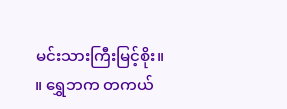မင်းသားကြီးမြင့်စိုး။ ။ ရွှေဘက တကယ်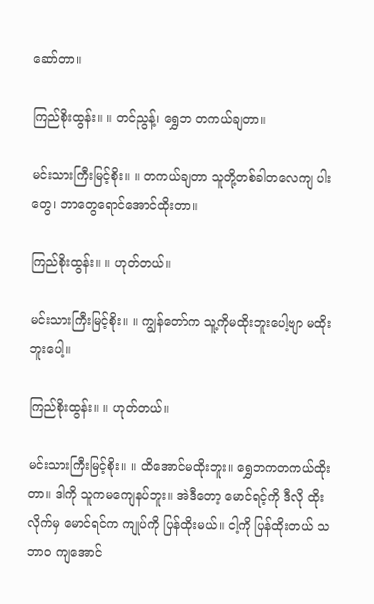ဆော်တာ။

ကြည်စိုးထွန်း။ ။ တင်ညွန့်၊ ရွှေဘ တကယ်ချတာ။

မင်းသားကြီးမြင့်စိုး။ ။ တကယ်ချတာ သူတို့တစ်ခါတလေကျ ပါးတွေ၊ ဘာတွေရောင်အောင်ထိုးတာ။

ကြည်စိုးထွန်း။ ။ ဟုတ်တယ်။

မင်းသားကြီးမြင့်စိုး။ ။ ကျွန်တော်က သူ့ကိုမထိုးဘူးပေါ့ဗျာ မထိုးဘူးပေါ့။

ကြည်စိုးထွန်း။ ။ ဟုတ်တယ်။

မင်းသားကြီးမြင့်စိုး။ ။ ထိအောင်မထိုးဘူး။ ရွှေဘကတကယ်ထိုးတာ။ ဒါကို သူကမကျေနပ်ဘူး။ အဲဒီတော့ မောင်ရင့်ကို ဒီလို ထိုးလိုက်မှ မောင်ရင်က ကျုပ်ကို ပြန်ထိုးမယ်။ ငါ့ကို ပြန်ထိုးတယ် သဘာဝ ကျအောင်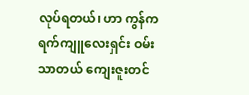လုပ်ရတယ်၊ ဟာ ကွန်ကရက်ကျူလေးရှင်း ဝမ်းသာတယ် ကျေးဇူးတင်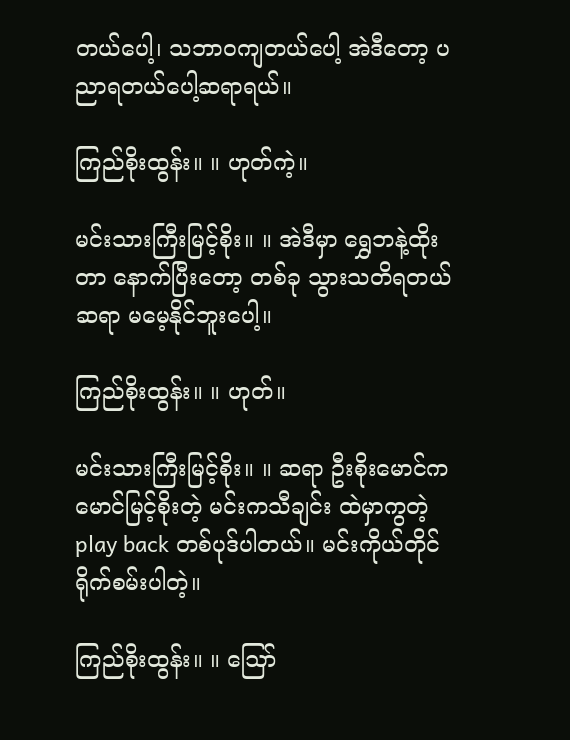တယ်ပေါ့၊ သဘာဝကျတယ်ပေါ့ အဲဒီတော့ ပညာရတယ်ပေါ့ဆရာရယ်။

ကြည်စိုးထွန်း။ ။ ဟုတ်ကဲ့။

မင်းသားကြီးမြင့်စိုး။ ။ အဲဒီမှာ ရွှေဘနဲ့ထိုးတာ နောက်ပြီးတော့ တစ်ခု သွားသတိရတယ် ဆရာ မမေ့နိုင်ဘူးပေါ့။

ကြည်စိုးထွန်း။ ။ ဟုတ်။

မင်းသားကြီးမြင့်စိုး။ ။ ဆရာ ဦးစိုးမောင်က မောင်မြင့်စိုးတဲ့ မင်းကသီချင်း ထဲမှာကွတဲ့ play back တစ်ပုဒ်ပါတယ်။ မင်းကိုယ်တိုင် ရိုက်စမ်းပါတဲ့။

ကြည်စိုးထွန်း။ ။ ဪ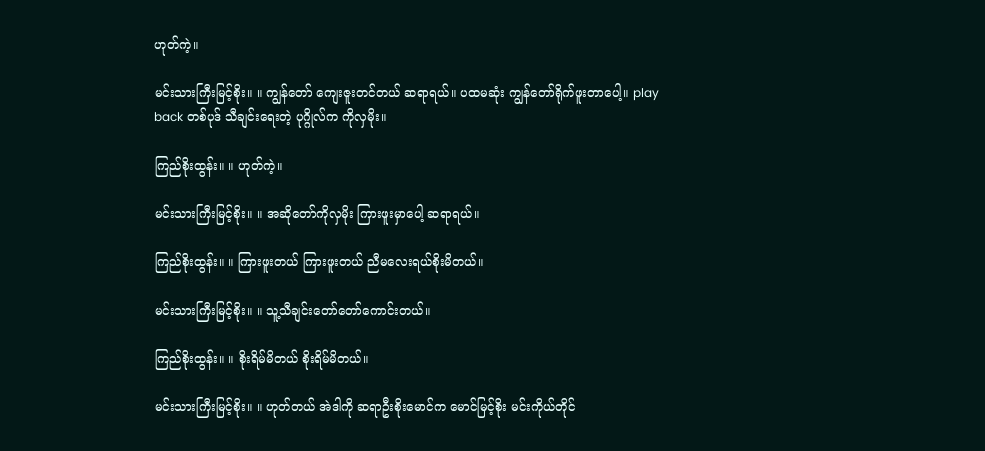ဟုတ်ကဲ့။

မင်းသားကြီးမြင့်စိုး။ ။ ကျွန်တော် ကျေးဇူးတင်တယ် ဆရာရယ်။ ပထမဆုံး ကျွန်တော်ရိုက်ဖူးတာပေါ့။ play back တစ်ပုဒ် သီချင်းရေးတဲ့ ပုဂ္ဂိုလ်က ကိုလှမိုး။

ကြည်စိုးထွန်း။ ။ ဟုတ်ကဲ့။

မင်းသားကြီးမြင့်စိုး။ ။ အဆိုတော်ကိုလှမိုး ကြားဖူးမှာပေါ့ ဆရာရယ်။

ကြည်စိုးထွန်း။ ။ ကြားဖူးတယ် ကြားဖူးတယ် ညီမလေးရယ်စိုးမိတယ်။

မင်းသားကြီးမြင့်စိုး။ ။ သူ့သီချင်းတော်တော်ကောင်းတယ်။

ကြည်စိုးထွန်း။ ။ စိုးရိမ်မိတယ် စိုးရိမ်မိတယ်။

မင်းသားကြီးမြင့်စိုး။ ။ ဟုတ်တယ် အဲဒါကို ဆရာဦးစိုးမောင်က မောင်မြင့်စိုး မင်းကိုယ်တိုင်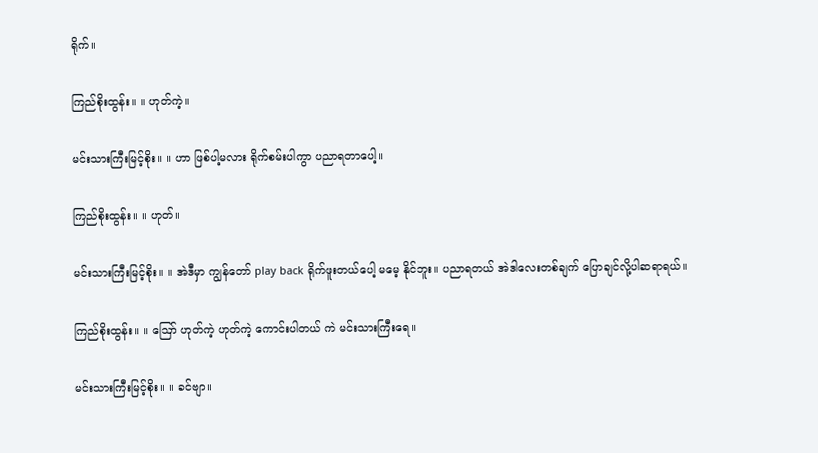ရိုက်။

ကြည်စိုးထွန်း။ ။ ဟုတ်ကဲ့။

မင်းသားကြီးမြင့်စိုး။ ။ ဟာ ဖြစ်ပါ့မလား ရိုက်စမ်းပါကွာ ပညာရတာပေါ့။

ကြည်စိုးထွန်း။ ။ ဟုတ်။

မင်းသားကြီးမြင့်စိုး။ ။ အဲဒီမှာ ကျွန်တော် play back ရိုက်ဖူးတယ်ပေါ့ မမေ့ နိုင်ဘူး။ ပညာရတယ် အဲဒါလေးတစ်ချက် ပြောချင်လို့ပါဆရာရယ်။

ကြည်စိုးထွန်း။ ။ ဪ ဟုတ်ကဲ့ ဟုတ်ကဲ့ ကောင်းပါတယ် ကဲ မင်းသားကြီးရေ။

မင်းသားကြီးမြင့်စိုး။ ။ ခင်ဗျာ။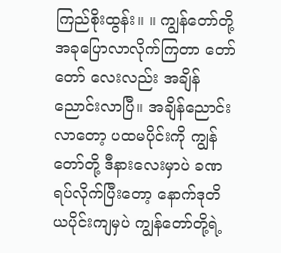ကြည်စိုးထွန်း။ ။ ကျွန်တော်တို့ အခုပြောလာလိုက်ကြတာ တော်တော် လေးလည်း အချိန်ညောင်းလာပြီ။ အချိန်ညောင်းလာတော့ ပထမပိုင်းကို ကျွန်တော်တို့ ဒီနားလေးမှာပဲ ခဏ ရပ်လိုက်ပြီးတော့ နောက်ဒုတိယပိုင်းကျမှပဲ ကျွန်တော်တို့ရဲ့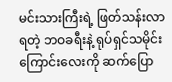မင်းသားကြီးရဲ့ ဖြတ်သန်းလာရတဲ့ ဘဝခရီးနဲ့ ရုပ်ရှင်သမိုင်းကြောင်းလေးကို ဆက်ပြော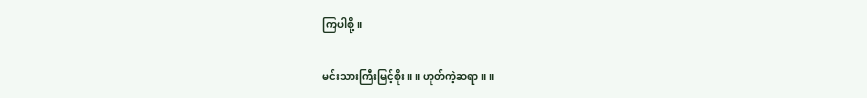ကြပါစို့။

မင်းသားကြီးမြင့်စိုး။ ။ ဟုတ်ကဲ့ဆရာ။ ။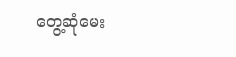တွေ့ဆုံမေး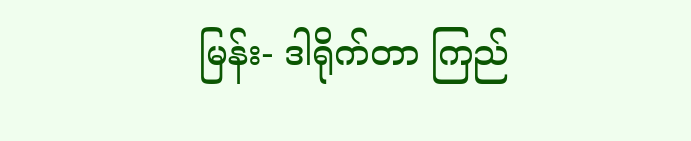မြန်း- ဒါရိုက်တာ ကြည်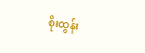စိုးထွန်း